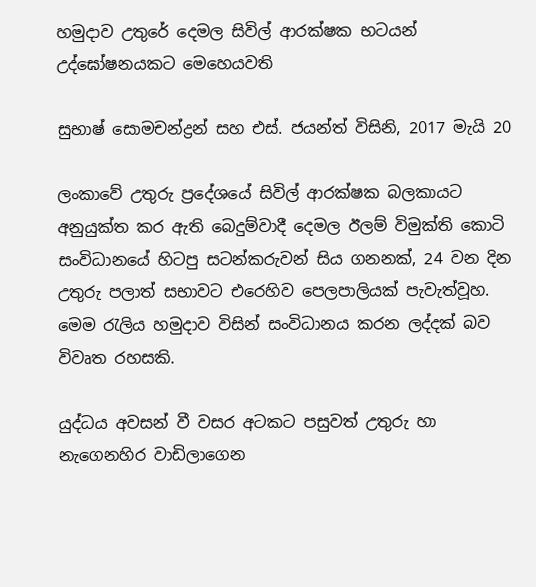හමුදාව උතුරේ දෙමල සිවිල් ආරක්ෂක භටයන් උද්ඝෝෂනයකට මෙහෙයවති

සුභාෂ් සොමචන්ද්‍රන් සහ එස්. ජයන්ත් විසිනි, 2017 මැයි 20

ලංකාවේ උතුරු ප්‍රදේශයේ සිවිල් ආරක්ෂක බලකායට අනුයුක්ත කර ඇති බෙදුම්වාදී දෙමල ඊලම් විමුක්ති කොටි සංවිධානයේ හිටපු සටන්කරුවන් සිය ගනනක්, 24 වන දින උතුරු පලාත් සභාවට එරෙහිව පෙලපාලියක් පැවැත්වූහ. මෙම රැලිය හමුදාව විසින් සංවිධානය කරන ලද්දක් බව විවෘත රහසකි.

යුද්ධය අවසන් වී වසර අටකට පසුවත් උතුරු හා නැගෙනහිර වාඩිලාගෙන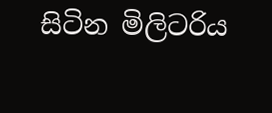සිටින මිලිටරිය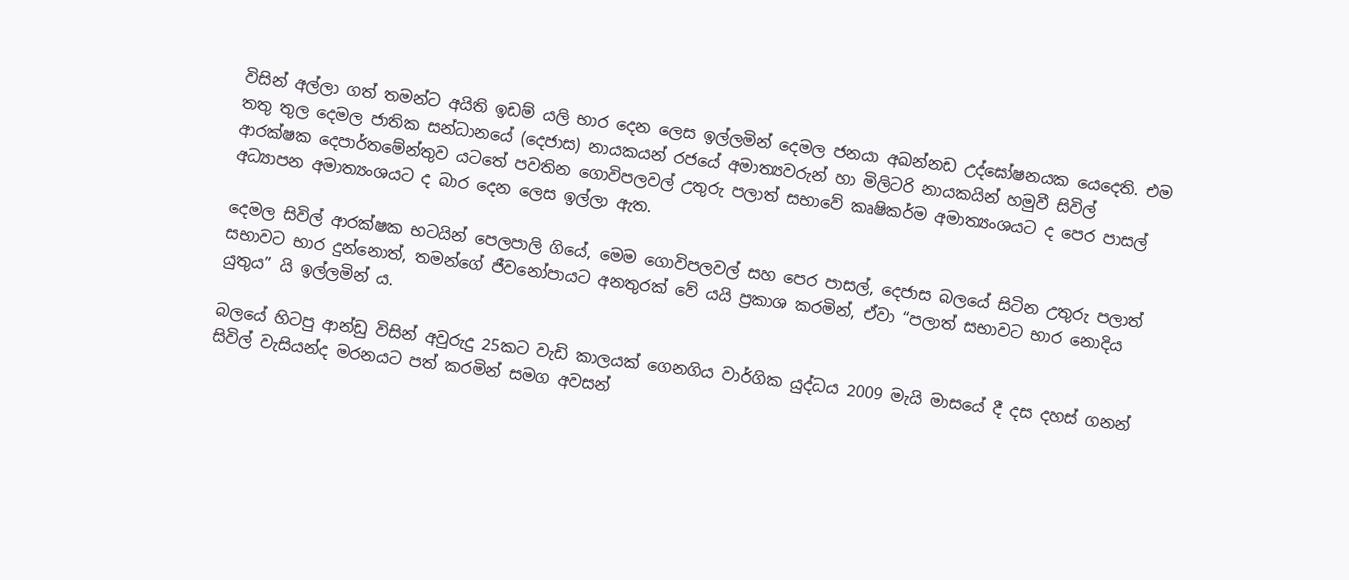විසින් අල්ලා ගත් තමන්ට අයිති ඉඩම් යලි භාර දෙන ලෙස ඉල්ලමින් දෙමල ජනයා අඛන්නඩ උද්ඝෝෂනයක යෙදෙති. එම තතු තුල දෙමල ජාතික සන්ධානයේ (දෙජාස) නායකයන් රජයේ අමාත්‍යවරුන් හා මිලිටරි නායකයින් හමුවී සිවිල් ආරක්ෂක දෙපාර්තමේන්තුව යටතේ පවතින ගොවිපලවල් උතුරු පලාත් සභාවේ කෘෂිකර්ම අමාත්‍යංශයට ද පෙර පාසල් අධ්‍යාපන අමාත්‍යංශයට ද බාර දෙන ලෙස ඉල්ලා ඇත.

දෙමල සිවිල් ආරක්ෂක භටයින් පෙලපාලි ගියේ, මෙම ගොවිපලවල් සහ පෙර පාසල්, දෙජාස බලයේ සිටින උතුරු පලාත් සභාවට භාර දුන්නොත්, තමන්ගේ ජීවනෝපායට අනතුරක් වේ යයි ප්‍රකාශ කරමින්, ඒවා “පලාත් සභාවට භාර නොදිය යුතුය” යි ඉල්ලමින් ය.

බලයේ හිටපු ආන්ඩු විසින් අවුරුදු 25කට වැඩි කාලයක් ගෙනගිය වාර්ගික යුද්ධය 2009 මැයි මාසයේ දී දස දහස් ගනන් සිවිල් වැසියන්ද මරනයට පත් කරමින් සමග අවසන්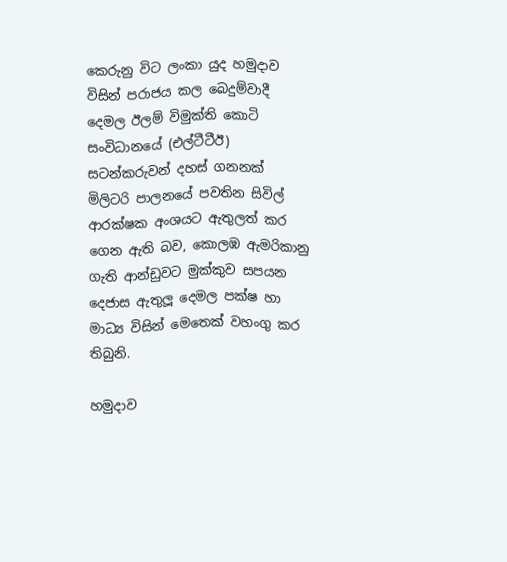කෙරුනු විට ලංකා යුද හමුදාව විසින් පරාජය කල බෙදුම්වාදී දෙමල ඊලම් විමුක්ති කොටි සංවිධානයේ (එල්ටීටීඊ) සටන්කරුවන් දහස් ගනනක් මිලිටරි පාලනයේ පවතින සිවිල් ආරක්ෂක අංශයට ඇතුලත් කර ගෙන ඇති බව, කොලඹ ඇමරිකානු ගැති ආන්ඩුවට මුක්කුව සපයන දෙජාස ඇතුලූ දෙමල පක්ෂ හා මාධ්‍ය විසින් මෙතෙක් වහංගු කර තිබුනි.

හමුදාව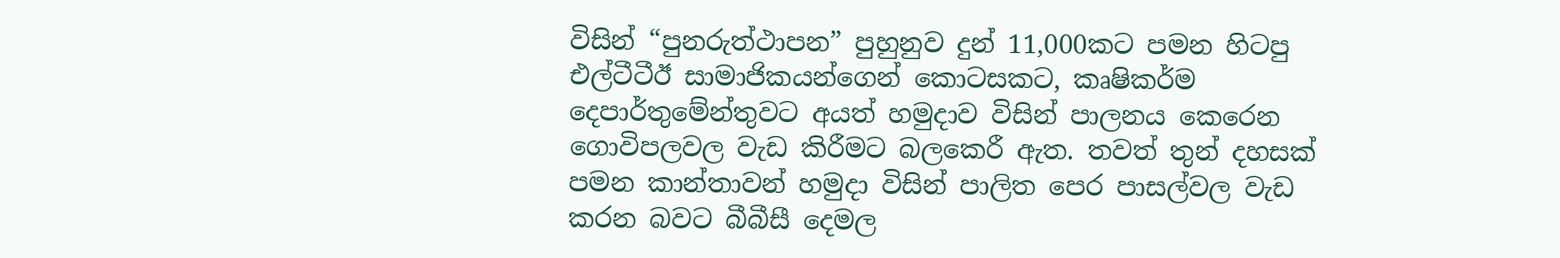විසින් “පුනරුත්ථාපන” පුහුනුව දුන් 11,000කට පමන හිටපු එල්ටීටීඊ සාමාජිකයන්ගෙන් කොටසකට, කෘෂිකර්ම දෙපාර්තුමේන්තුවට අයත් හමුදාව විසින් පාලනය කෙරෙන ගොවිපලවල වැඩ කිරීමට බලකෙරී ඇත. තවත් තුන් දහසක් පමන කාන්තාවන් හමුදා විසින් පාලිත පෙර පාසල්වල වැඩ කරන බවට බීබීසී දෙමල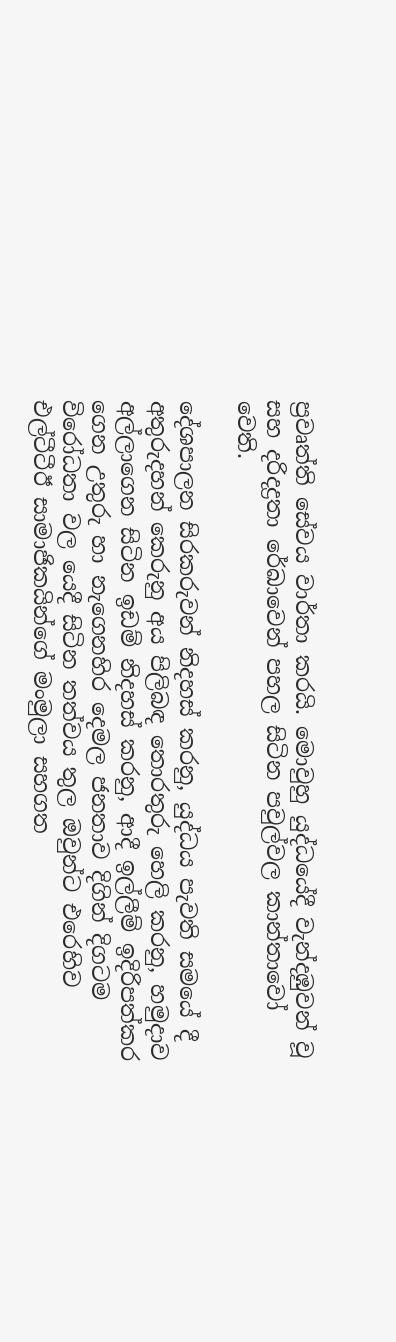ප්‍රවෘත්ති සේවය වාර්තා කරයි. මොවුහු යුද්ධයේදී වැන්දඹුවන් වූ සහ දරිදද්‍රතා රේඛාවෙන් පහල සිටින පවුල්වල කාන්තාවෝ වෙති.

දේශපාලන සිරකරුවන් නිදහස් කරනු, යුද්ධය පැවති සමයේ දී අතුරුදහන් කෙරුනු අය පිලිබඳ තොරතුරු හෙලි කරනු, හමුදාව අල්ලාගෙන සිටින ඉඩම් නිදහස් කරනු, ආදී ඉල්ලීම් ඉදිරිපත්කර ගෙන උතුරු හා නැගෙනහිර දෙමල ජනතාව දිගින් දිගටම විරෝධතා වල යෙදී සිටින තත්වය තුල ඔවුන්ට එරෙහිව එල්ටීටීඊ සාමාජිකයින්ගේ මංමුලා සහගත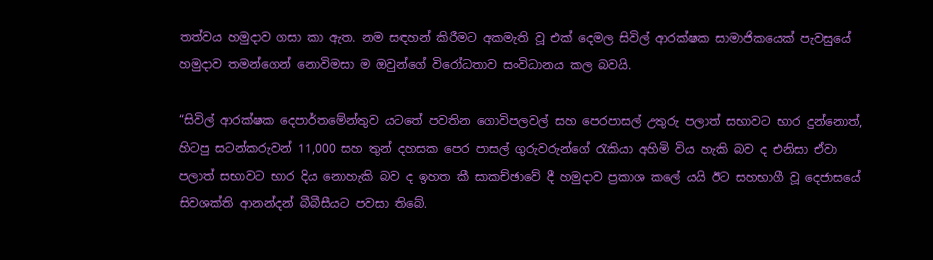තත්වය හමුදාව ගසා කා ඇත. නම සඳහන් කිරීමට අකමැති වූ එක් දෙමල සිවිල් ආරක්ෂක සාමාජිකයෙක් පැවසුයේ හමුදාව තමන්ගෙන් නොවිමසා ම ඔවුන්ගේ විරෝධතාව සංවිධානය කල බවයි.

“සිවිල් ආරක්ෂක දෙපාර්තමේන්තුව යටතේ පවතින ගොවිපලවල් සහ පෙරපාසල් උතුරු පලාත් සභාවට භාර දුන්නොත්, හිටපු සටන්කරුවන් 11,000 සහ තුන් දහසක පෙර පාසල් ගුරුවරුන්ගේ රැකියා අහිමි විය හැකි බව ද එනිසා ඒවා පලාත් සභාවට භාර දිය නොහැකි බව ද ඉහත කී සාකච්ඡාවේ දී හමුදාව ප්‍රකාශ කලේ යයි ඊට සහභාගී වූ දෙජාසයේ සිවශක්ති ආනන්දන් බීබීසීයට පවසා තිබේ.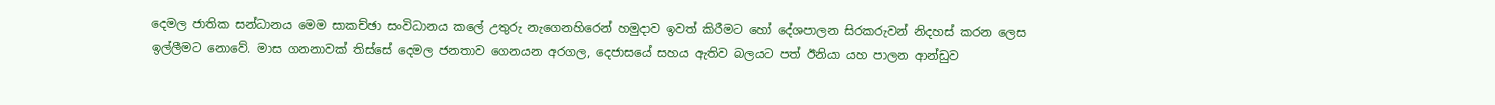දෙමල ජාතික සන්ධානය මෙම සාකච්ඡා සංවිධානය කලේ උතුරු නැගෙනහිරෙන් හමුදාව ඉවත් කිරීමට හෝ දේශපාලන සිරකරුවන් නිදහස් කරන ලෙස ඉල්ලීමට නොවේ. මාස ගනනාවක් තිස්සේ දෙමල ජනතාව ගෙනයන අරගල, දෙජාසයේ සහය ඇතිව බලයට පත් ඊනියා යහ පාලන ආන්ඩුව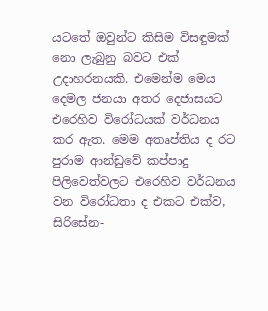යටතේ ඔවුන්ට කිසිම විසඳුමක් නො ලැබුනු බවට එක් උදාහරනයකි. එමෙන්ම මෙය දෙමල ජනයා අතර දෙජාසයට එරෙහිව විරෝධයක් වර්ධනය කර ඇත. මෙම අතෘප්තිය ද රට පුරාම ආන්ඩුවේ කප්පාදු පිලිවෙත්වලට එරෙහිව වර්ධනය වන විරෝධතා ද එකට එක්ව, සිරිසේන-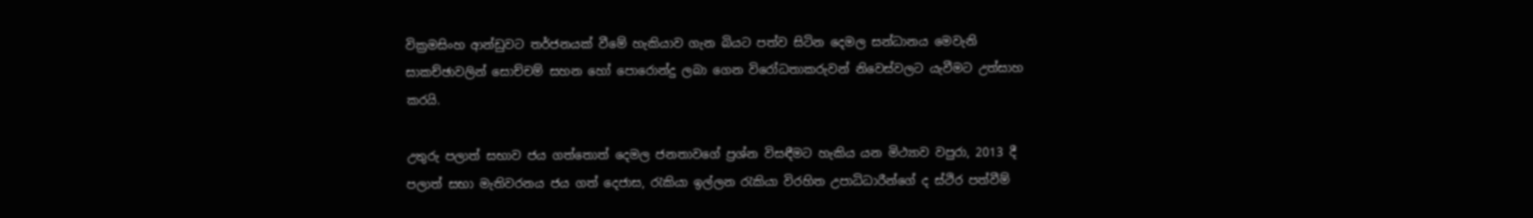වික්‍රමසිංහ ආන්ඩුවට තර්ජනයක් වීමේ හැකියාව ගැන බියට පත්ව සිටින දෙමල සන්ධානය මෙවැනි සාකච්ඡාවලින් සොච්චම් සහන හෝ පොරොන්දු ලබා ගෙන විරෝධතාකරුවන් නිවෙස්වලට යැවීමට උත්සාහ කරයි.

උතුරු පලාත් සභාව ජය ගත්තොත් දෙමල ජනතාවගේ ප්‍රශ්න විසඳීමට හැකිය යන මිථ්‍යාව වපුරා, 2013 දී පලාත් සභා මැතිවරනය ජය ගත් දෙජාස, රැකියා ඉල්ලන රැකියා විරහිත උපාධිධාරීන්ගේ ද ස්ථිර පත්වීම්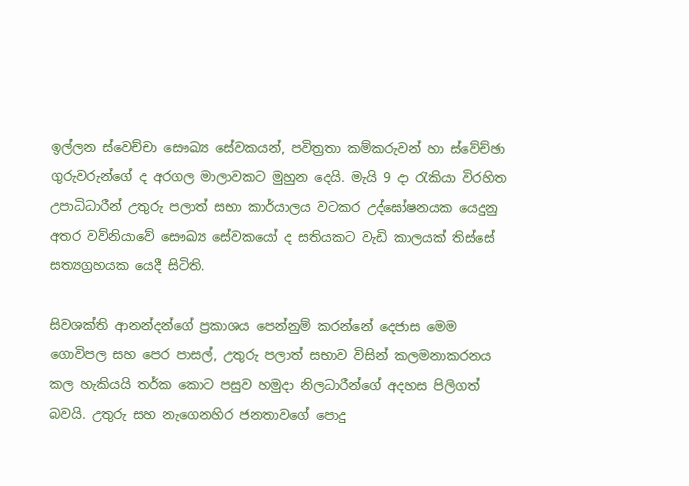ඉල්ලන ස්වෙච්චා සෞඛ්‍ය සේවකයන්, පවිත්‍රතා කම්කරුවන් හා ස්වේච්ඡා ගුරුවරුන්ගේ ද අරගල මාලාවකට මුහුන දෙයි. මැයි 9 දා රැකියා විරහිත උපාධිධාරීන් උතුරු පලාත් සභා කාර්යාලය වටකර උද්ඝෝෂනයක යෙදුනු අතර වව්නියාවේ සෞඛ්‍ය සේවකයෝ ද සතියකට වැඩි කාලයක් තිස්සේ සත්‍යග්‍රහයක යෙදී සිටිති.

සිවශක්ති ආනන්දන්ගේ ප්‍රකාශය පෙන්නුම් කරන්නේ දෙජාස මෙම ගොවිපල සහ පෙර පාසල්, උතුරු පලාත් සභාව විසින් කලමනාකරනය කල හැකියයි තර්ක කොට පසුව හමුදා නිලධාරීන්ගේ අදහස පිලිගත් බවයි. උතුරු සහ නැගෙනහිර ජනතාවගේ පොදු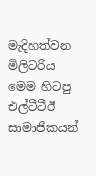මැදිහත්වන මිලිටරිය මෙම හිටපු එල්ටීටීඊ සාමාජිකයන්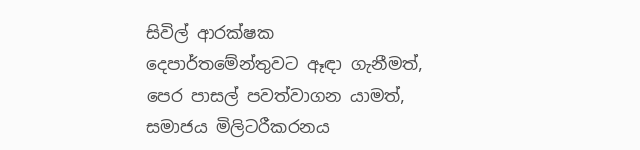සිවිල් ආරක්ෂක දෙපාර්තමේන්තුවට ඈඳා ගැනීමත්, පෙර පාසල් පවත්වාගන යාමත්, සමාජය මිලිටරීකරනය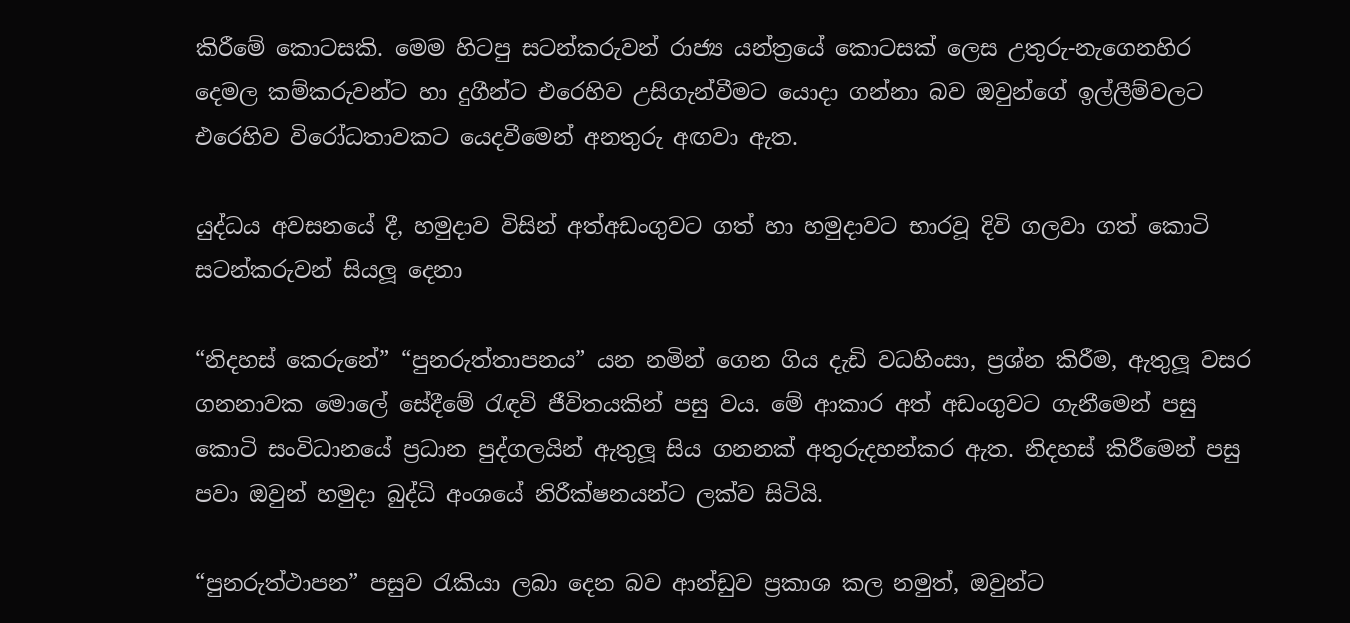කිරීමේ කොටසකි. මෙම හිටපු සටන්කරුවන් රාජ්‍ය යන්ත්‍රයේ කොටසක් ලෙස උතුරු-නැගෙනහිර දෙමල කම්කරුවන්ට හා දුගීන්ට එරෙහිව උසිගැන්වීමට යොදා ගන්නා බව ඔවුන්ගේ ඉල්ලීම්වලට එරෙහිව විරෝධතාවකට යෙදවීමෙන් අනතුරු අඟවා ඇත.

යුද්ධය අවසනයේ දී, හමුදාව විසින් අත්අඩංගුවට ගත් හා හමුදාවට භාරවූ දිවි ගලවා ගත් කොටි සටන්කරුවන් සියලූ දෙනා

“නිදහස් කෙරුනේ” “පුනරුත්තාපනය” යන නමින් ගෙන ගිය දැඩි වධහිංසා, ප්‍රශ්න කිරීම, ඇතුලූ වසර ගනනාවක මොලේ සේදීමේ රැඳවි ජීවිතයකින් පසු වය. මේ ආකාර අත් අඩංගුවට ගැනීමෙන් පසු කොටි සංවිධානයේ ප්‍රධාන පුද්ගලයින් ඇතුලූ සිය ගනනක් අතුරුදහන්කර ඇත. නිදහස් කිරීමෙන් පසු පවා ඔවුන් හමුදා බුද්ධි අංශයේ නිරීක්ෂනයන්ට ලක්ව සිටියි.

“පුනරුත්ථාපන” පසුව රැකියා ලබා දෙන බව ආන්ඩුව ප්‍රකාශ කල නමුත්, ඔවුන්ට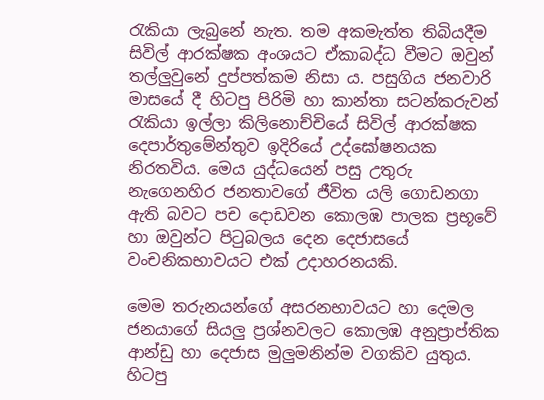රැකියා ලැබුනේ නැත. තම අකමැත්ත තිබියදීම සිවිල් ආරක්ෂක අංශයට ඒකාබද්ධ වීමට ඔවුන් තල්ලුවුනේ දුප්පත්කම නිසා ය. පසුගිය ජනවාරි මාසයේ දී හිටපු පිරිමි හා කාන්තා සටන්කරුවන් රැකියා ඉල්ලා කිලිනොච්චියේ සිවිල් ආරක්ෂක දෙපාර්තුමේන්තුව ඉදිරියේ උද්ඝෝෂනයක නිරතවිය. මෙය යුද්ධයෙන් පසු උතුරු නැගෙනහිර ජනතාවගේ ජීවිත යලි ගොඩනගා ඇති බවට පච දොඩවන කොලඹ පාලක ප්‍රභූවේ හා ඔවුන්ට පිටුබලය දෙන දෙජාසයේ වංචනිකභාවයට එක් උදාහරනයකි.

මෙම තරුනයන්ගේ අසරනභාවයට හා දෙමල ජනයාගේ සියලු ප්‍රශ්නවලට කොලඹ අනුප්‍රාප්තික ආන්ඩු හා දෙජාස මුලුමනින්ම වගකිව යුතුය. හිටපු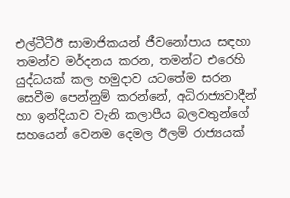එල්ටීටීඊ සාමාජිකයන් ජීවනෝපාය සඳහා තමන්ව මර්දනය කරන, තමන්ට එරෙහි යුද්ධයක් කල හමුදාව යටතේම සරන සෙවීම පෙන්නුම් කරන්නේ, අධිරාජ්‍යවාදීන් හා ඉන්දියාව වැනි කලාපීය බලවතුන්ගේ සහයෙන් වෙනම දෙමල ඊලම් රාජ්‍යයක්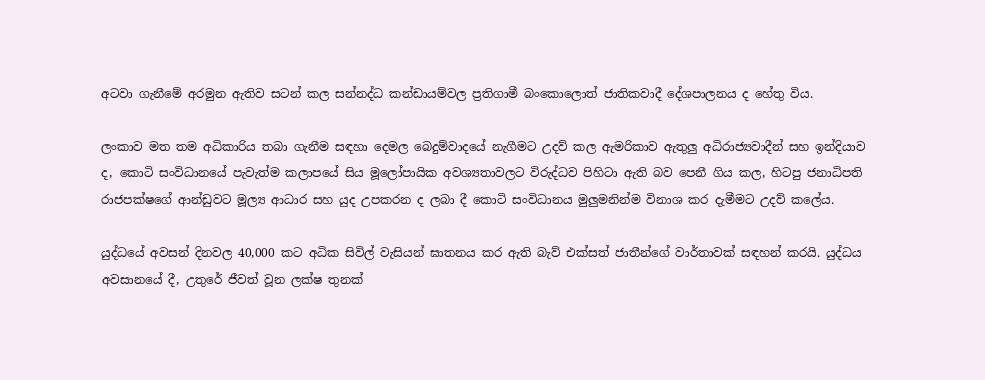අටවා ගැනීමේ අරමුන ඇතිව සටන් කල සන්නද්ධ කන්ඩායම්වල ප්‍රතිගාමී බංකොලොත් ජාතිකවාදී දේශපාලනය ද හේතු විය.

ලංකාව මත තම අධිකාරිය තබා ගැනීම සඳහා දෙමල බෙදුම්වාදයේ නැගීමට උදව් කල ඇමරිකාව ඇතුලු අධිරාජ්‍යවාදීන් සහ ඉන්දියාව ද, කොටි සංවිධානයේ පැවැත්ම කලාපයේ සිය මූලෝපායික අවශ්‍යතාවලට විරුද්ධව පිහිටා ඇති බව පෙනී ගිය කල, හිටපු ජනාධිපති රාජපක්ෂගේ ආන්ඩුවට මූල්‍ය ආධාර සහ යුද උපකරන ද ලබා දී කොටි සංවිධානය මුලුමනින්ම විනාශ කර දැමීමට උදව් කලේය.

යුද්ධයේ අවසන් දිනවල 40,000 කට අධික සිවිල් වැසියන් ඝාතනය කර ඇති බැව් එක්සත් ජාතීන්ගේ වාර්තාවක් සඳහන් කරයි. යුද්ධය අවසානයේ දී, උතුරේ ජීවත් වූන ලක්ෂ තුනක්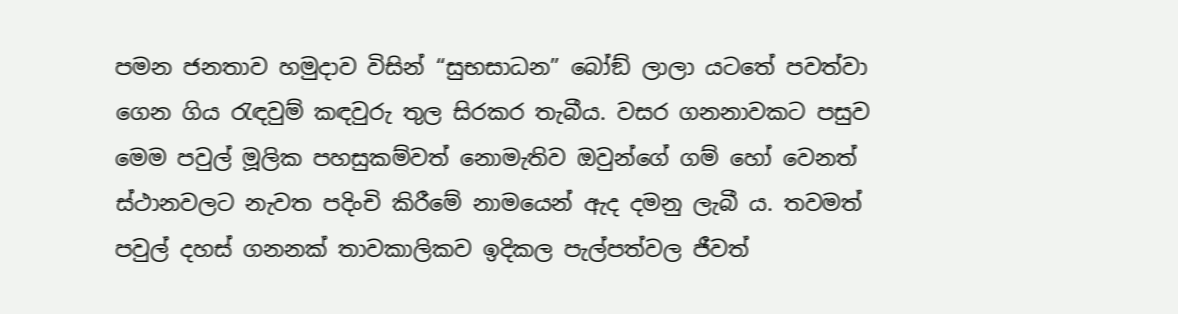පමන ජනතාව හමුදාව විසින් “සුභසාධන” බෝඞ් ලාලා යටතේ පවත්වා ගෙන ගිය රැඳවුම් කඳවුරු තුල සිරකර තැබීය. වසර ගනනාවකට පසුව මෙම පවුල් මූලික පහසුකම්වත් නොමැතිව ඔවුන්ගේ ගම් හෝ වෙනත් ස්ථානවලට නැවත පදිංචි කිරීමේ නාමයෙන් ඇද දමනු ලැබී ය. තවමත් පවුල් දහස් ගනනක් තාවකාලිකව ඉදිකල පැල්පත්වල ජීවත්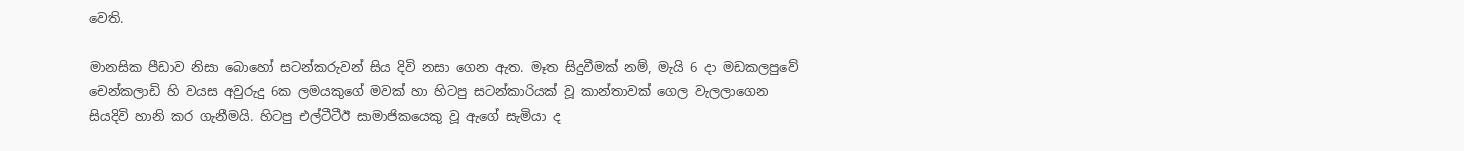වෙති.

මානසික පීඩාව නිසා බොහෝ සටන්කරුවන් සිය දිවි නසා ගෙන ඇත. මෑත සිදුවීමක් නම්, මැයි 6 දා මඩකලපුවේ චෙන්කලාඩි හි වයස අවුරුදු 6ක ලමයකුගේ මවක් හා හිටපු සටන්කාරියක් වූ කාන්තාවක් ගෙල වැලලාගෙන සියදිවි හානි කර ගැනීමයි. හිටපු එල්ටීටීඊ සාමාජිකයෙකු වූ ඇගේ සැමියා ද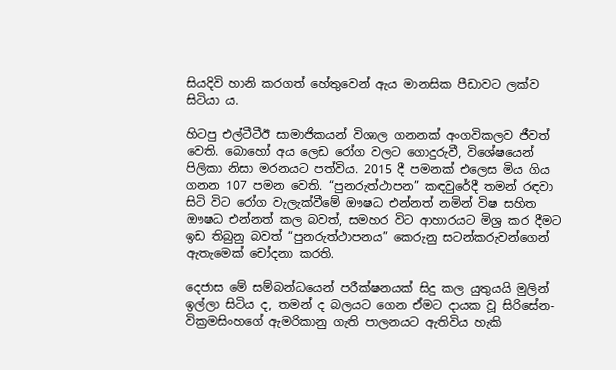සියදිවි හානි කරගත් හේතුවෙන් ඇය මානසික පීඩාවට ලක්ව සිටියා ය.

හිටපු එල්ටීටීඊ සාමාජිකයන් විශාල ගනනක් අංගවිකලව ජීවත් වෙති. බොහෝ අය ලෙඩ රෝග වලට ගොදුරුවී, විශේෂයෙන් පිලිකා නිසා මරනයට පත්විය. 2015 දී පමනක් එලෙස මිය ගිය ගනන 107 පමන වෙති. “පුනරුත්ථාපන” කඳවුරේදී තමන් රඳවා සිටි විට රෝග වැලැක්වීමේ ඖෂධ එන්නත් නමින් විෂ සහිත ඖෂධ එන්නත් කල බවත්, සමහර විට ආහාරයට මිශ්‍ර කර දීමට ඉඩ තිබුනු බවත් “පුනරුත්ථාපනය” කෙරුනු සටන්කරුවන්ගෙන් ඇතැමෙක් චෝදනා කරති.

දෙජාස මේ සම්බන්ධයෙන් පරීක්ෂනයක් සිදු කල යුතුයයි මුලින් ඉල්ලා සිටිය ද, තමන් ද බලයට ගෙන ඒමට දායක වූ සිරිසේන-වික්‍රමසිංහගේ ඇමරිකානු ගැති පාලනයට ඇතිවිය හැකි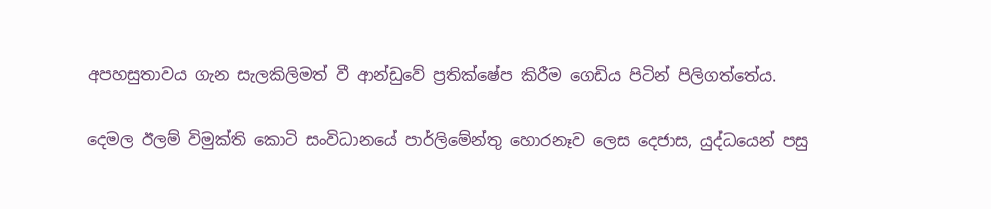අපහසුතාවය ගැන සැලකිලිමත් වී ආන්ඩුවේ ප්‍රතික්ෂේප කිරීම ගෙඩිය පිටින් පිලිගත්තේය.

දෙමල ඊලම් විමුක්ති කොටි සංවිධානයේ පාර්ලිමේන්තු හොරනෑව ලෙස දෙජාස, යුද්ධයෙන් පසු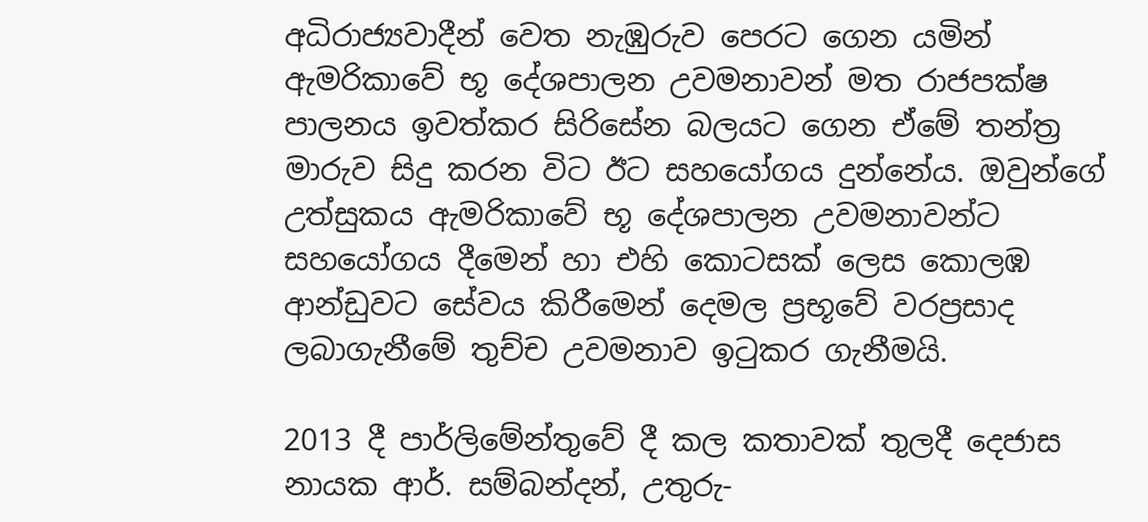අධිරාජ්‍යවාදීන් වෙත නැඹුරුව පෙරට ගෙන යමින් ඇමරිකාවේ භූ දේශපාලන උවමනාවන් මත රාජපක්ෂ පාලනය ඉවත්කර සිරිසේන බලයට ගෙන ඒමේ තන්ත්‍ර මාරුව සිදු කරන විට ඊට සහයෝගය දුන්නේය. ඔවුන්ගේ උත්සුකය ඇමරිකාවේ භූ දේශපාලන උවමනාවන්ට සහයෝගය දීමෙන් හා එහි කොටසක් ලෙස කොලඹ ආන්ඩුවට සේවය කිරීමෙන් දෙමල ප්‍රභූවේ වරප්‍රසාද ලබාගැනීමේ තුච්ච උවමනාව ඉටුකර ගැනීමයි.

2013 දී පාර්ලිමේන්තුවේ දී කල කතාවක් තුලදී දෙජාස නායක ආර්. සම්බන්දන්, උතුරු-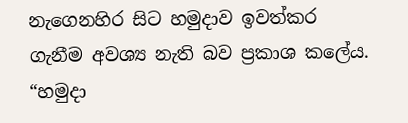නැගෙනහිර සිට හමුදාව ඉවත්කර ගැනීම අවශ්‍ය නැති බව ප්‍රකාශ කලේය. “හමුදා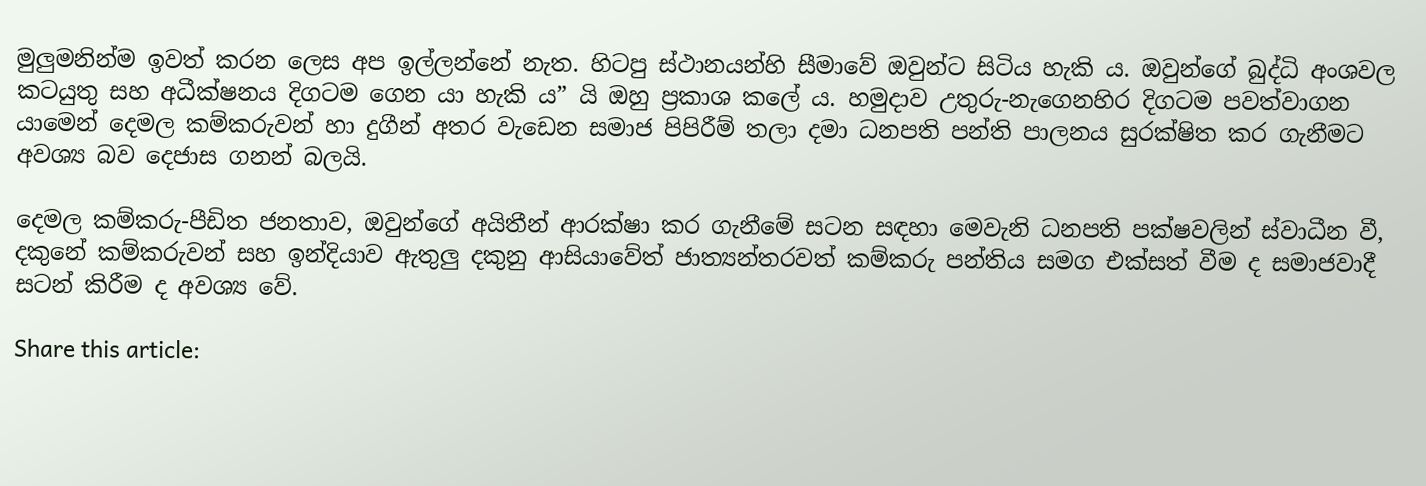මුලුමනින්ම ඉවත් කරන ලෙස අප ඉල්ලන්නේ නැත. හිටපු ස්ථානයන්හි සීමාවේ ඔවුන්ට සිටිය හැකි ය. ඔවුන්ගේ බුද්ධි අංශවල කටයුතු සහ අධීක්ෂනය දිගටම ගෙන යා හැකි ය” යි ඔහු ප්‍රකාශ කලේ ය. හමුදාව උතුරු-නැගෙනහිර දිගටම පවත්වාගන යාමෙන් දෙමල කම්කරුවන් හා දුගීන් අතර වැඩෙන සමාජ පිපිරීම් තලා දමා ධනපති පන්ති පාලනය සුරක්ෂිත කර ගැනීමට අවශ්‍ය බව දෙජාස ගනන් බලයි.

දෙමල කම්කරු-පීඩිත ජනතාව, ඔවුන්ගේ අයිතීන් ආරක්ෂා කර ගැනීමේ සටන සඳහා මෙවැනි ධනපති පක්ෂවලින් ස්වාධීන වී, දකුනේ කම්කරුවන් සහ ඉන්දියාව ඇතුලු දකුනු ආසියාවේත් ජාත්‍යන්තරවත් කම්කරු පන්තිය සමග එක්සත් වීම ද සමාජවාදී සටන් කිරීම ද අවශ්‍ය වේ.

Share this article: